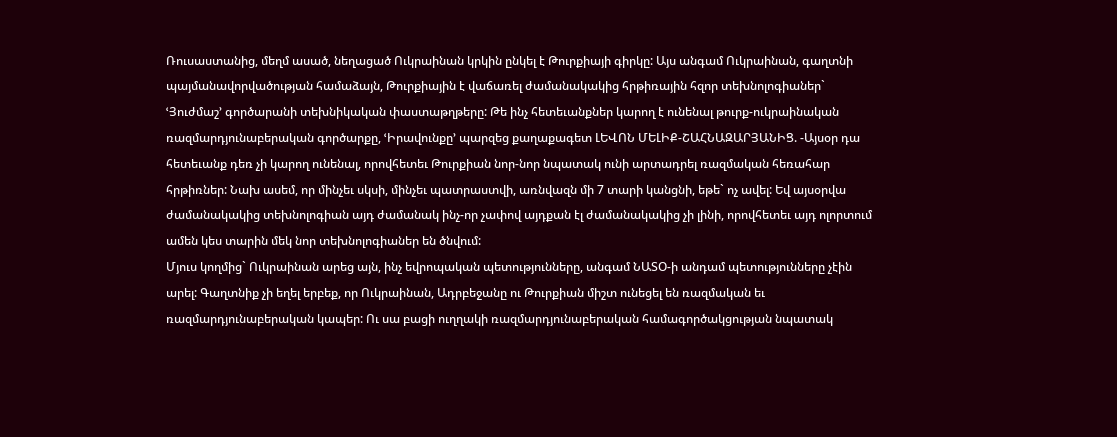Ռուսաստանից, մեղմ ասած, նեղացած Ուկրաինան կրկին ընկել է Թուրքիայի գիրկը: Այս անգամ Ուկրաինան, գաղտնի պայմանավորվածության համաձայն, Թուրքիային է վաճառել ժամանակակից հրթիռային հզոր տեխնոլոգիաներ` ՙՅուժմաշ՚ գործարանի տեխնիկական փաստաթղթերը: Թե ինչ հետեւանքներ կարող է ունենալ թուրք-ուկրաինական ռազմարդյունաբերական գործարքը, ՙԻրավունքը՚ պարզեց քաղաքագետ ԼԵՎՈՆ ՄԵԼԻՔ-ՇԱՀՆԱԶԱՐՅԱՆԻՑ. -Այսօր դա հետեւանք դեռ չի կարող ունենալ, որովհետեւ Թուրքիան նոր-նոր նպատակ ունի արտադրել ռազմական հեռահար հրթիռներ: Նախ ասեմ, որ մինչեւ սկսի, մինչեւ պատրաստվի, առնվազն մի 7 տարի կանցնի, եթե` ոչ ավել: Եվ այսօրվա ժամանակակից տեխնոլոգիան այդ ժամանակ ինչ-որ չափով այդքան էլ ժամանակակից չի լինի, որովհետեւ այդ ոլորտում ամեն կես տարին մեկ նոր տեխնոլոգիաներ են ծնվում:
Մյուս կողմից` Ուկրաինան արեց այն, ինչ եվրոպական պետությունները, անգամ ՆԱՏՕ-ի անդամ պետությունները չէին արել: Գաղտնիք չի եղել երբեք, որ Ուկրաինան, Ադրբեջանը ու Թուրքիան միշտ ունեցել են ռազմական եւ ռազմարդյունաբերական կապեր: Ու սա բացի ուղղակի ռազմարդյունաբերական համագործակցության նպատակ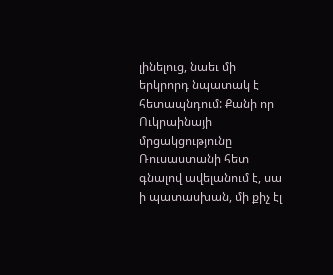լինելուց, նաեւ մի երկրորդ նպատակ է հետապնդում: Քանի որ Ուկրաինայի մրցակցությունը Ռուսաստանի հետ գնալով ավելանում է, սա ի պատասխան, մի քիչ էլ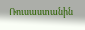Ռուսաստանին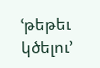ՙթեթեւ կծելու՚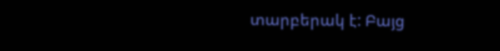տարբերակ է: Բայց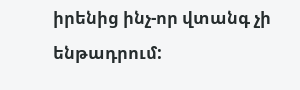իրենից ինչ-որ վտանգ չի ենթադրում: